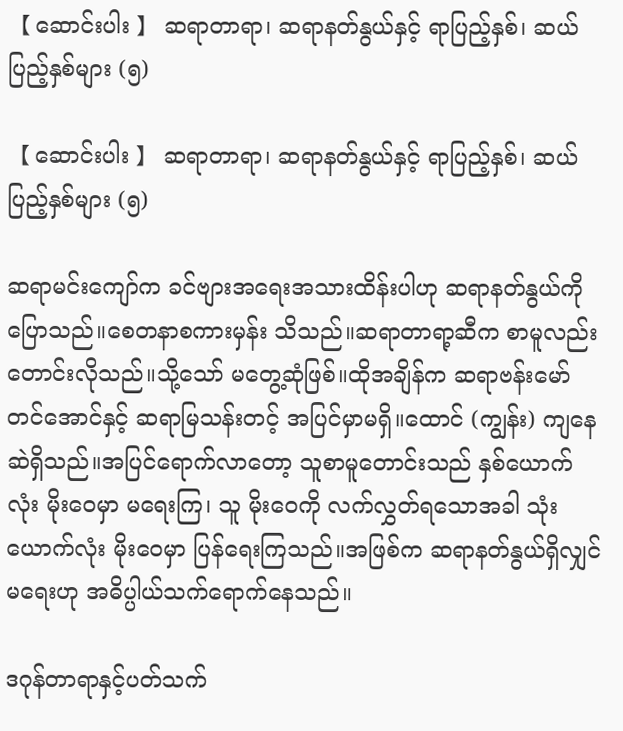【 ဆောင်းပါး 】 ဆရာတာရာ၊ ဆရာနတ်နွယ်နှင့် ရာပြည့်နှစ်၊ ဆယ်ပြည့်နှစ်များ (၅)

【 ဆောင်းပါး 】 ဆရာတာရာ၊ ဆရာနတ်နွယ်နှင့် ရာပြည့်နှစ်၊ ဆယ်ပြည့်နှစ်များ (၅)

ဆရာမင်းကျော်က ခင်ဗျားအရေးအသားထိန်းပါဟု ဆရာနတ်နွယ်ကို ပြောသည်။စေတနာစကားမှန်း သိသည်။ဆရာတာရာ့ဆီက စာမူလည်း တောင်းလိုသည်။သို့သော် မတွေ့ဆုံဖြစ်။ထိုအချိန်က ဆရာဗန်းမော်တင်အောင်နှင့် ဆရာမြသန်းတင့် အပြင်မှာမရှိ။ထောင် (ကျွန်း) ကျနေဆဲရှိသည်။အပြင်ရောက်လာတော့ သူစာမူတောင်းသည် နှစ်ယောက်လုံး မိုးဝေမှာ မရေးကြ၊ သူ မိုးဝေကို လက်လွှတ်ရသောအခါ သုံးယောက်လုံး မိုးဝေမှာ ပြန်ရေးကြသည်။အဖြစ်က ဆရာနတ်နွယ်ရှိလျှင် မရေးဟု အဓိပ္ပါယ်သက်ရောက်နေသည်။

ဒဂုန်တာရာနှင့်ပတ်သက်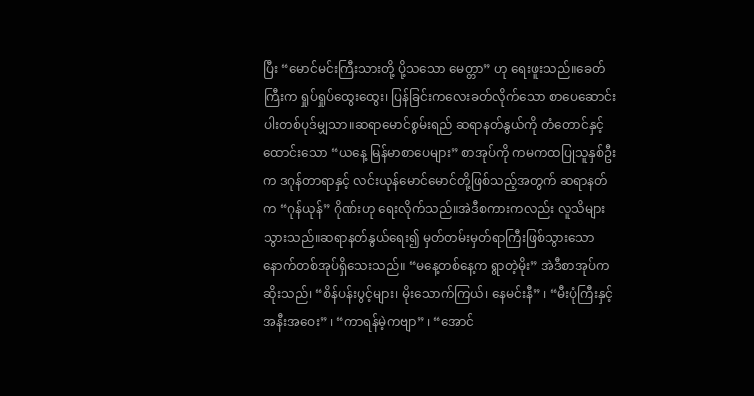ပြီး “မောင်မင်းကြီးသားတို့ ပို့သသော မေတ္တာ” ဟု ရေးဖူးသည်။ခေတ်ကြီးက ရှုပ်ရှုပ်ထွေးထွေး၊ ပြန်ခြင်းကလေးခတ်လိုက်သော စာပေဆောင်းပါးတစ်ပုဒ်မျှသာ။ဆရာမောင်စွမ်းရည် ဆရာနတ်နွယ်ကို တံတောင်နှင့်ထောင်းသော “ယနေ့ မြန်မာစာပေများ” စာအုပ်ကို ကမကထပြုသူနှစ်ဦးက ဒဂုန်တာရာနှင့် လင်းယုန်မောင်မောင်တို့ဖြစ်သည့်အတွက် ဆရာနတ်က “ဂုန်ယုန်” ဂိုဏ်းဟု ရေးလိုက်သည်။အဲဒီစကားကလည်း လူသိများသွားသည်။ဆရာနတ်နွယ်ရေး၍ မှတ်တမ်းမှတ်ရာကြီးဖြစ်သွားသော နောက်တစ်အုပ်ရှိသေးသည်။ “မနေ့တစ်နေ့က ရွာတဲ့မိုး” အဲဒီစာအုပ်က ဆိုးသည်၊ “စိန်ပန်းပွင့်များ၊ မိုးသောက်ကြယ်၊ နေမင်းနီ” ၊ “မီးပုံကြီးနှင့် အနီးအဝေး” ၊ “ကာရန်မဲ့ကဗျာ” ၊ “အောင်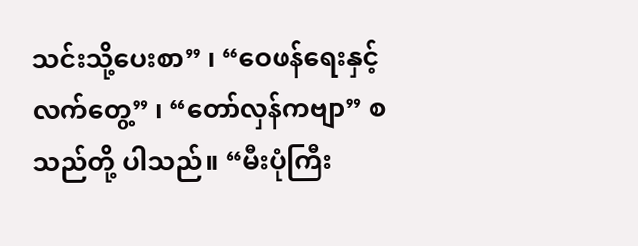သင်းသို့ပေးစာ” ၊ “ဝေဖန်ရေးနှင့် လက်တွေ့” ၊ “တော်လှန်ကဗျာ” စသည်တို့ ပါသည်။ “မီးပုံကြီး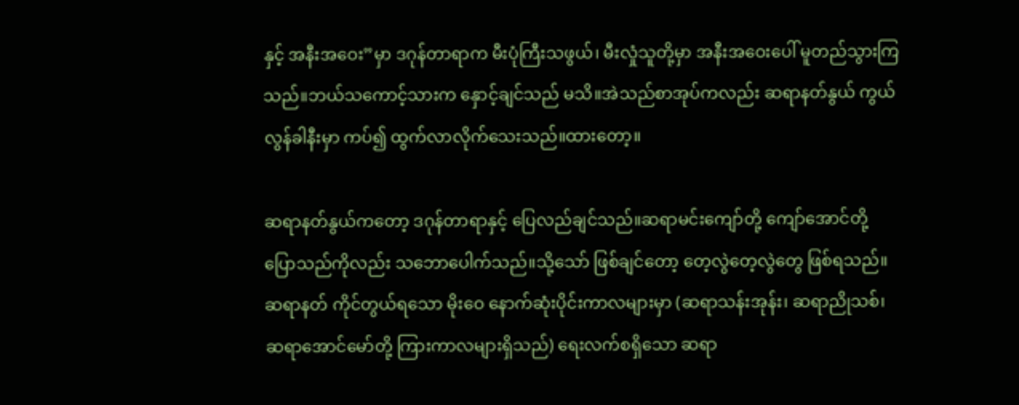နှင့် အနီးအဝေး”မှာ ဒဂုန်တာရာက မီးပုံကြီးသဖွယ်၊ မီးလှုံသူတို့မှာ အနီးအဝေးပေါ် မူတည်သွားကြသည်။ဘယ်သကောင့်သားက နှောင့်ချင်သည် မသိ။အဲသည်စာအုပ်ကလည်း ဆရာနတ်နွယ် ကွယ်လွန်ခါနီးမှာ ကပ်၍ ထွက်လာလိုက်သေးသည်။ထားတော့။

ဆရာနတ်နွယ်ကတော့ ဒဂုန်တာရာနှင့် ပြေလည်ချင်သည်။ဆရာမင်းကျော်တို့ ကျော်အောင်တို့ ပြောသည်ကိုလည်း သဘောပေါက်သည်။သို့သော် ဖြစ်ချင်တော့ တေ့လွဲတေ့လွဲတွေ ဖြစ်ရသည်။ဆရာနတ် ကိုင်တွယ်ရသော မိုးဝေ နောက်ဆုံးပိုင်းကာလများမှာ (ဆရာသန်းအုန်း၊ ဆရာညိုသစ်၊ ဆရာအောင်မော်တို့ ကြားကာလများရှိသည်) ရေးလက်စရှိသော ဆရာ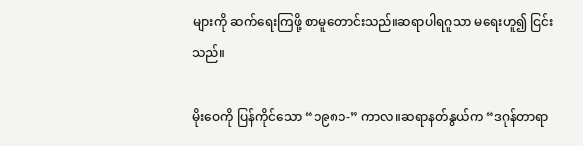များကို ဆက်ရေးကြဖို့ စာမူတောင်းသည်။ဆရာပါရဂူသာ မရေးဟူ၍ ငြင်းသည်။

မိုးဝေကို ပြန်ကိုင်သော “၁၉၈၁-” ကာလ။ဆရာနတ်နွယ်က “ဒဂုန်တာရာ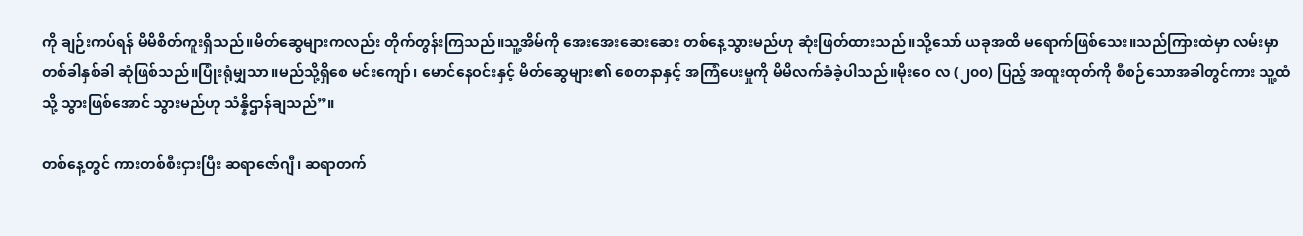ကို ချဉ်းကပ်ရန် မိမိစိတ်ကူးရှိသည်။မိတ်ဆွေများကလည်း တိုက်တွန်းကြသည်။သူ့အိမ်ကို အေးအေးဆေးဆေး တစ်နေ့သွားမည်ဟု ဆုံးဖြတ်ထားသည်။သို့သော် ယခုအထိ မရောက်ဖြစ်သေး။သည်ကြားထဲမှာ လမ်းမှာ တစ်ခါနှစ်ခါ ဆုံဖြစ်သည်။ပြုံးရုံမျှသာ။မည်သို့ရှိစေ မင်းကျော်၊ မောင်နေဝင်းနှင့် မိတ်ဆွေများ၏ စေတနာနှင့် အကြံပေးမှုကို မိမိလက်ခံခဲ့ပါသည်။မိုးဝေ လ (၂၀၀) ပြည့် အထူးထုတ်ကို စီစဉ်သောအခါတွင်ကား သူ့ထံသို့ သွားဖြစ်အောင် သွားမည်ဟု သံန္နိဌာန်ချသည်”။

တစ်နေ့တွင် ကားတစ်စီးငှားပြီး ဆရာဇော်ဂျီ၊ ဆရာတက်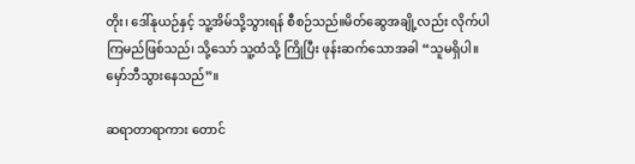တိုး၊ ဒေါ်နုယဉ်နှင့် သူ့အိမ်သို့သွားရန် စီစဉ်သည်။မိတ်ဆွေအချို့လည်း လိုက်ပါကြမည်ဖြစ်သည်၊ သို့သော် သူ့ထံသို့ ကြိုပြီး ဖုန်းဆက်သောအခါ “သူမရှိပါ။ မှော်ဘီသွားနေသည်”။

ဆရာတာရာကား တောင်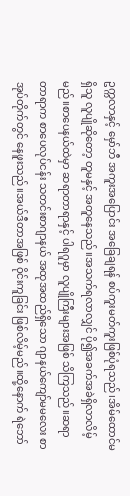ဥက္ကလာနှင့် မှော်ဘီ အကူးအပြောင်း အခြေချရန် စပ်ကူးမတ်ကူးဖြစ်ပုံရသည်၊အိမ်ထောင်မရှိသူ လူပျိုဆိုတော့ တူမနှင့် အတူနေသည်။အသက်ရလာလျှင် ပို၍အခက်အခဲရှိလာလိမ့်မည်။စာပေနယ်ထဲမှာ ဆရာတာရာနှင့် ပါရဂူမှာ လူပျိုကြီးများအဖြစ် သိကြသည်။ဆရာတာရာက စာပေလုပ်ငန်း သတင်းစာဂျာနယ် အထုအထည်ရှိသော ဂျာနယ်ကျော်မမလေး စာအုပ်တိုက်တွင် နေဖူးသည်။အယ်ဒီတာအဖြစ် ဝိုင်းကူခြင်း ဖြစ်လိမ့်မည်။ထို့နောက် ရဲဘော်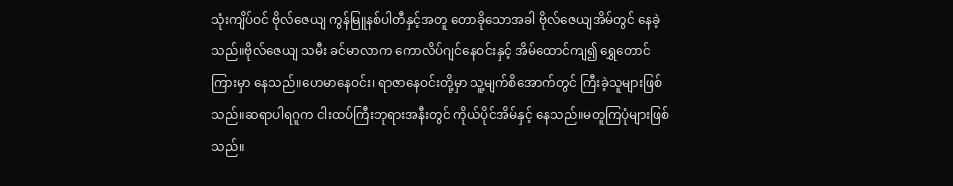သုံးကျိပ်ဝင် ဗိုလ်ဇေယျ ကွန်မြူနစ်ပါတီနှင့်အတူ တောခိုသောအခါ ဗိုလ်ဇေယျအိမ်တွင် နေခဲ့သည်။ဗိုလ်ဇေယျ သမီး ခင်မာလာက ကောလိပ်ဂျင်နေဝင်းနှင့် အိမ်ထောင်ကျ၍ ရွှေတောင်ကြားမှာ နေသည်။ဟေမာနေဝင်း၊ ရာဇာနေဝင်းတို့မှာ သူ့မျက်စိအောက်တွင် ကြီးခဲ့သူများဖြစ်သည်။ဆရာပါရဂူက ငါးထပ်ကြီးဘုရားအနီးတွင် ကိုယ်ပိုင်အိမ်နှင့် နေသည်။မတူကြပုံများဖြစ်သည်။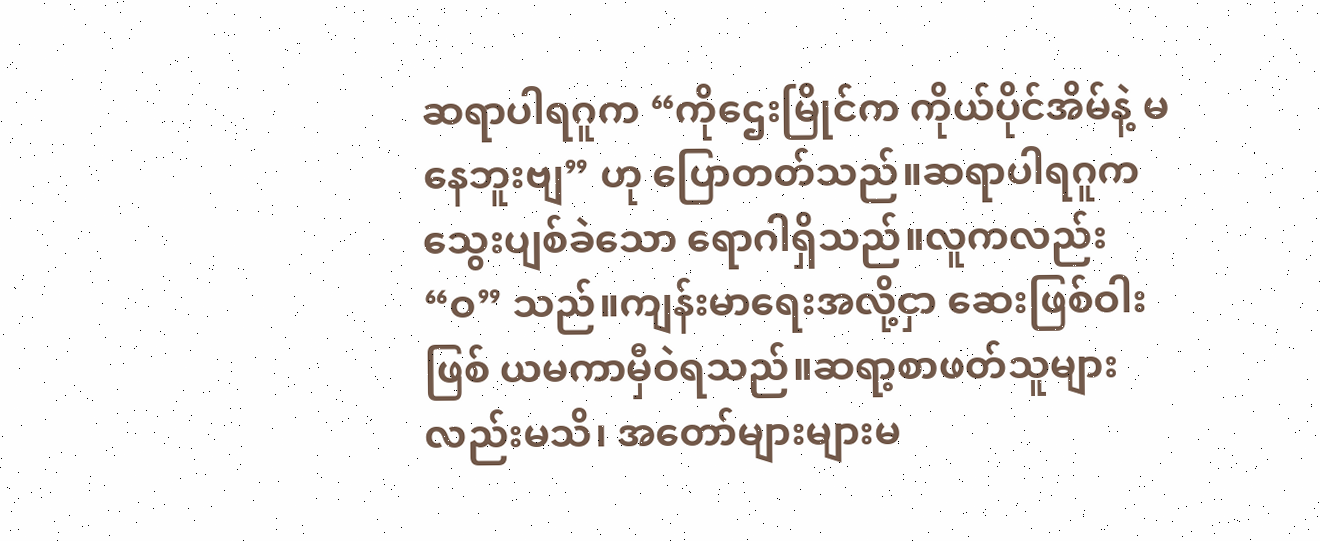ဆရာပါရဂူက “ကိုဌေးမြိုင်က ကိုယ်ပိုင်အိမ်နဲ့ မနေဘူးဗျ” ဟု ပြောတတ်သည်။ဆရာပါရဂူက သွေးပျစ်ခဲသော ရောဂါရှိသည်။လူကလည်း “ဝ” သည်။ကျန်းမာရေးအလို့ငှာ ဆေးဖြစ်ဝါးဖြစ် ယမကာမှီဝဲရသည်။ဆရာ့စာဖတ်သူများလည်းမသိ၊ အတော်များများမ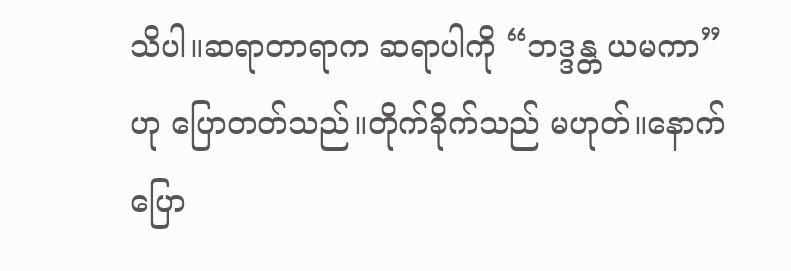သိပါ။ဆရာတာရာက ဆရာပါကို “ဘဒ္ဒန္တ ယမကာ” ဟု ပြောတတ်သည်။တိုက်ခိုက်သည် မဟုတ်။နောက်ပြော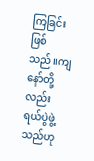ကြခြင်းဖြစ်သည်။ကျနော်တို့လည်း ရယ်ပွဲဖွဲ့သည်ဟု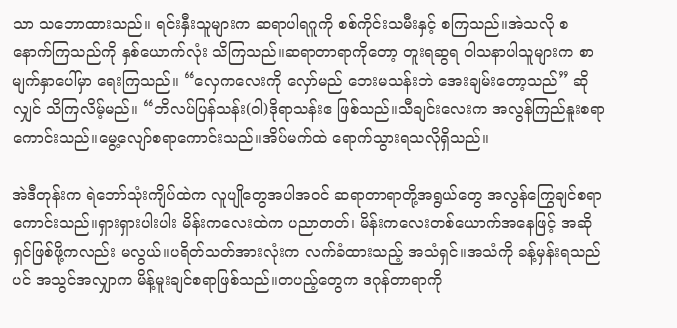သာ သဘောထားသည်။ ရင်းနှီးသူများက ဆရာပါရဂူကို စစ်ကိုင်းသမီးနှင့် စကြသည်။အဲသလို စနောက်ကြသည်ကို နှစ်ယောက်လုံး သိကြသည်။ဆရာတာရာကိုတော့ တူးရဆွရ ဝါသနာပါသူများက စာမျက်နှာပေါ်မှာ ရေးကြသည်။ “လှေကလေးကို လှော်မည် ဘေးမသန်းဘဲ အေးချမ်းတော့သည်” ဆိုလျှင် သိကြလိမ့်မည်။ “ဘိလပ်ပြန်သန်း(ဝါ)ဒိုရာသန်းဧ ဖြစ်သည်။သီချင်းလေးက အလွန်ကြည်နူးစရာကောင်းသည်။မွေ့လျော်စရာကောင်းသည်။အိပ်မက်ထဲ ရောက်သွားရသလိုရှိသည်။

အဲဒီတုန်းက ရဲဘော်သုံးကျိပ်ထဲက လူပျိုတွေအပါအဝင် ဆရာတာရာတို့အရွယ်တွေ အလွန်ကြွေချင်စရာကောင်းသည်။ရှားရှားပါးပါး မိန်းကလေးထဲက ပညာတတ်၊ မိန်းကလေးတစ်ယောက်အနေဖြင့် အဆိုရှင်ဖြစ်ဖို့ကလည်း မလွယ်။ပရိတ်သတ်အားလုံးက လက်ခံထားသည့် အသံရှင်။အသံကို ခန့်မှန်းရသည်ပင် အသွင်အလျှာက မိန့်မူးချင်စရာဖြစ်သည်။တပည့်တွေက ဒဂုန်တာရာကို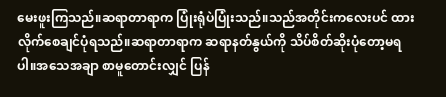မေးဖူးကြသည်။ဆရာတာရာက ပြုံးရုံပဲပြုံးသည်။သည်အတိုင်းကလေးပင် ထားလိုက်စေချင်ပုံရသည်။ဆရာတာရာက ဆရာနတ်နွယ်ကို သိပ်စိတ်ဆိုးပုံတော့မရပါ။အသေအချာ စာမူတောင်းလျှင် ပြန်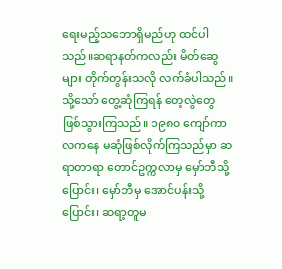ရေးမည့်သဘောရှိမည်ဟု ထင်ပါသည်။ဆရာနတ်ကလည်း မိတ်ဆွေများ တိုက်တွန်းသလို လက်ခံပါသည်။သို့သော် တွေ့ဆုံကြရန် တေ့လွဲတွေ ဖြစ်သွားကြသည်။ ၁၉၈၀ ကျော်ကာလကနေ မဆုံဖြစ်လိုက်ကြသည်မှာ ဆရာတာရာ တောင်ဥက္ကလာမှ မှော်ဘီသို့ပြောင်း၊ မှော်ဘီမှ အောင်ပန်းသို့ပြောင်း၊ ဆရာ့တူမ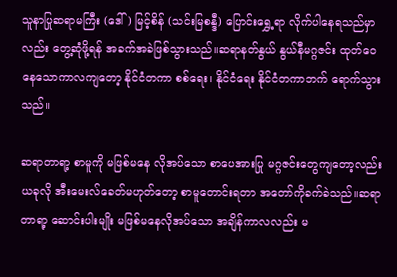သူနာပြုဆရာမကြီး (ဒေါ်) မြင့်စိန် (သင်းမြစန္ဒီ) ပြောင်းရွှေ့ရာ လိုက်ပါနေရသည်မှာလည်း တွေ့ဆုံဖို့ရန် အခက်အခဲဖြစ်သွားသည်။ဆရာနတ်နွယ် နွယ်နီမဂ္ဂဇင်း ထုတ်ဝေနေသောကာလကျတော့ နိုင်ငံတကာ စစ်ရေး၊ နိုင်ငံရေး နိုင်ငံတကာဘက် ရောက်သွားသည်။

ဆရာတာရာ့ စာမူကို မဖြစ်မနေ လိုအပ်သော စာပေအားပြု မဂ္ဂဇင်းတွေကျတော့လည်း ယခုလို အီးမေးလ်ခေတ်မဟုတ်တော့ စာမူတောင်းရတာ အတော်ကိုခက်ခဲသည်။ဆရာတာရာ့ ဆောင်းပါးမျိုး မဖြစ်မနေလိုအပ်သော အချိန်ကာလလည်း မ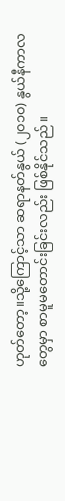ဟုတ်တော့။သို့ကြောင့်သာ ဆရာနတ်နွယ် (၂၀၁၀) နွယ်နီကာလတွေမှာ စာမူမတောင်းခြင်းလည်း ဖြစ်နိုင်သည်။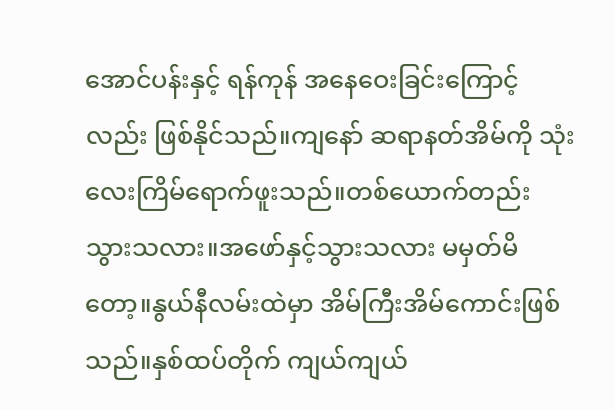အောင်ပန်းနှင့် ရန်ကုန် အနေဝေးခြင်းကြောင့်လည်း ဖြစ်နိုင်သည်။ကျနော် ဆရာနတ်အိမ်ကို သုံးလေးကြိမ်ရောက်ဖူးသည်။တစ်ယောက်တည်းသွားသလား။အဖော်နှင့်သွားသလား မမှတ်မိတော့။နွယ်နီလမ်းထဲမှာ အိမ်ကြီးအိမ်ကောင်းဖြစ်သည်။နှစ်ထပ်တိုက် ကျယ်ကျယ်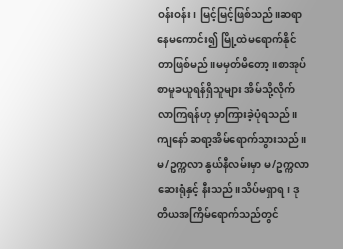ဝန်းဝန်း၊ မြင့်မြင့်ဖြစ်သည်။ဆရာ နေမကောင်း၍ မြို့ထဲမရောက်နိုင်တာဖြစ်မည်။မမှတ်မိတော့။စာအုပ် စာမူခယူရန်ရှိသူများ အိမ်သို့လိုက်လာကြရန်ဟု မှာကြားခဲ့ပုံရသည်။ကျနော် ဆရာ့အိမ်ရောက်သွားသည်။မ/ဥက္ကလာ နွယ်နီလမ်းမှာ မ/ဥက္ကလာဆေးရုံနှင့် နီးသည်။သိပ်မရှာရ၊ ဒုတိယအကြိမ်ရောက်သည်တွင်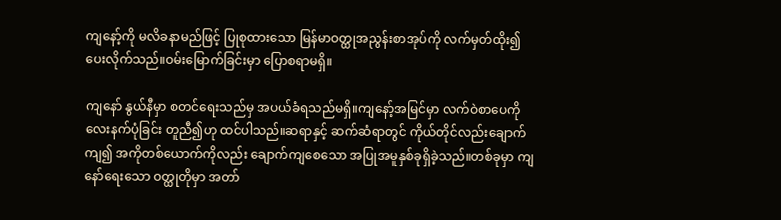ကျနော့်ကို မလိခနာမည်ဖြင့် ပြုစုထားသော မြန်မာဝတ္ထုအညွန်းစာအုပ်ကို လက်မှတ်ထိုး၍ ပေးလိုက်သည်။ဝမ်းမြောက်ခြင်းမှာ ပြောစရာမရှိ။

ကျနော် နွယ်နီမှာ စတင်ရေးသည်မှ အပယ်ခံရသည်မရှိ။ကျနော့်အမြင်မှာ လက်ဝဲစာပေကို လေးနက်ပုံခြင်း တူညီ၍ဟု ထင်ပါသည်။ဆရာနှင့် ဆက်ဆံရာတွင် ကိုယ်တိုင်လည်းချောက်ကျ၍ အကိုတစ်ယောက်ကိုလည်း ချောက်ကျစေသော အပြုအမူနှစ်ခုရှိခဲ့သည်။တစ်ခုမှာ ကျနော်ရေးသော ဝတ္ထုတိုမှာ အတာ်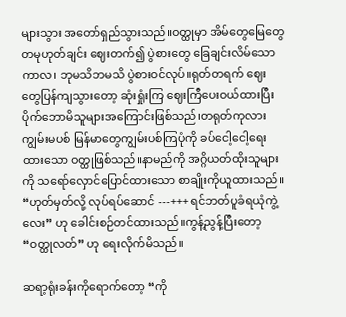များသွား အတော်ရှည်သွားသည်။ဝတ္ထုမှာ အိမ်တွေမြေတွေ တမုဟုတ်ချင်း ဈေးတက်၍ ပွဲစားတွေ ခြေချင်းလိမ်သောကာလ၊ ဘုမသိဘမသိ ပွဲစားဝင်လုပ်။ရုတ်တရက် ဈေးတွေပြန်ကျသွားတော့ ဆုံးရှုံးကြ ဈေးကြီပေးဝယ်ထားပြီး ပိုက်ဘောမိသူများအကြောင်းဖြစ်သည်၊တရုတ်ကုလားကျွမ်းမပစ် မြန်မာတွေကျွမ်းပစ်ကြပုံကို ခပ်ငေါ့ငေါ့ရေးထားသော ဝတ္ထုဖြစ်သည်။နာမည်ကို အဂ္ဂိယတ်ထိုးသူများကို သရော်လှောင်ပြောင်ထားသော စာချိုးကိုယူထားသည်။ “ဟုတ်မှတ်လို့ လုပ်ရပ်ဆောင် ---+++ ရင်ဘတ်ပူခံရယုံကွဲ့လေး” ဟု ခေါင်းစဉ်တင်ထားသည်။ကွန့်ညွန့်ပြီးတော့ “ဝတ္ထုလတ်” ဟု ရေးလိုက်မိသည်။

ဆရာ့ရုံးခန်းကိုရောက်တော့ “ကို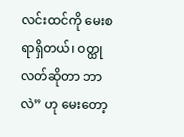လင်းထင်ကို မေးစရာရှိတယ်၊ ဝတ္ထုလတ်ဆိုတာ ဘာလဲ” ဟု မေးတော့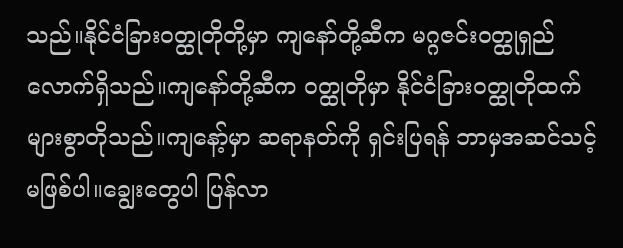သည်။နိုင်ငံခြားဝတ္ထုတိုတို့မှာ ကျနော်တို့ဆီက မဂ္ဂဇင်းဝတ္ထုရှည်လောက်ရှိသည်။ကျနော်တို့ဆီက ဝတ္ထုတိုမှာ နိုင်ငံခြားဝတ္ထုတိုထက် များစွာတိုသည်။ကျနော့်မှာ ဆရာနတ်ကို ရှင်းပြရန် ဘာမှအဆင်သင့်မဖြစ်ပါ။ချွေးတွေပါ ပြန်လာ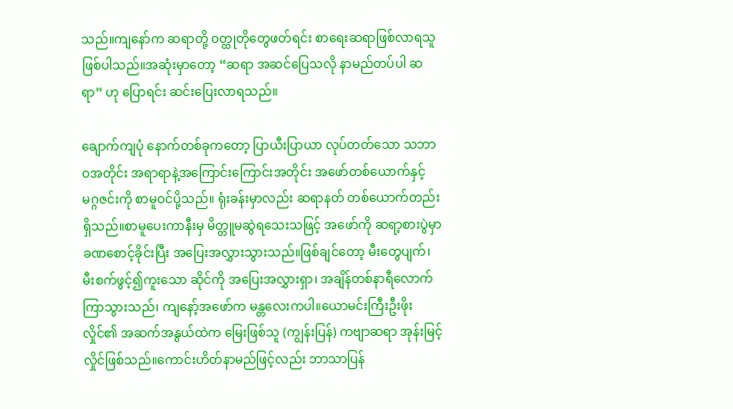သည်။ကျနော်က ဆရာတို့ ဝတ္ထုတိုတွေဖတ်ရင်း စာရေးဆရာဖြစ်လာရသူဖြစ်ပါသည်။အဆုံးမှာတော့ “ဆရာ အဆင်ပြေသလို နာမည်တပ်ပါ ဆရာ” ဟု ပြောရင်း ဆင်းပြေးလာရသည်။

ချောက်ကျပုံ နောက်တစ်ခုကတော့ ပြာယီးပြာယာ လုပ်တတ်သော သဘာဝအတိုင်း အရာရာနဲ့အကြောင်းကြောင်းအတိုင်း အဖော်တစ်ယောက်နှင့် မဂ္ဂဇင်းကို စာမူဝင်ပို့သည်။ ရုံးခန်းမှာလည်း ဆရာနတ် တစ်ယောက်တည်းရှိသည်။စာမူပေးကာနီးမှ မိတ္တူမဆွဲရသေးသဖြင့် အဖော်ကို ဆရာ့စားပွဲမှာ ခဏစောင့်ခိုင်းပြီး အပြေးအလွှားသွားသည်။ဖြစ်ချင်တော့ မီးတွေပျက်၊ မီးစက်ဖွင့်၍ကူးသော ဆိုင်ကို အပြေးအလွှားရှာ၊ အချိန်တစ်နာရီလောက် ကြာသွားသည်၊ ကျနော့်အဖော်က မန္တလေးကပါ။ယောမင်းကြီးဦးဖိုးလှိုင်၏ အဆက်အနွယ်ထဲက မြေးဖြစ်သူ (ကျွန်းပြန်) ကဗျာဆရာ အုန်းမြင့်လှိုင်ဖြစ်သည်။ကောင်းဟိတ်နာမည်ဖြင့်လည်း ဘာသာပြန်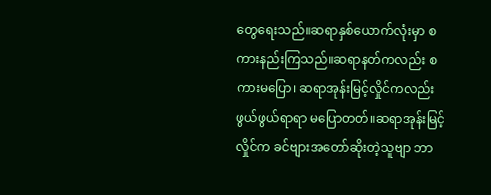တွေရေးသည်။ဆရာနှစ်ယောက်လုံးမှာ စကားနည်းကြသည်။ဆရာနတ်ကလည်း စကားမပြော၊ ဆရာအုန်းမြင့်လှိုင်ကလည်း ဖွယ်ဖွယ်ရာရာ မပြောတတ်။ဆရာအုန်းမြင့်လှိုင်က ခင်ဗျားအတော်ဆိုးတဲ့သူဗျာ ဘာ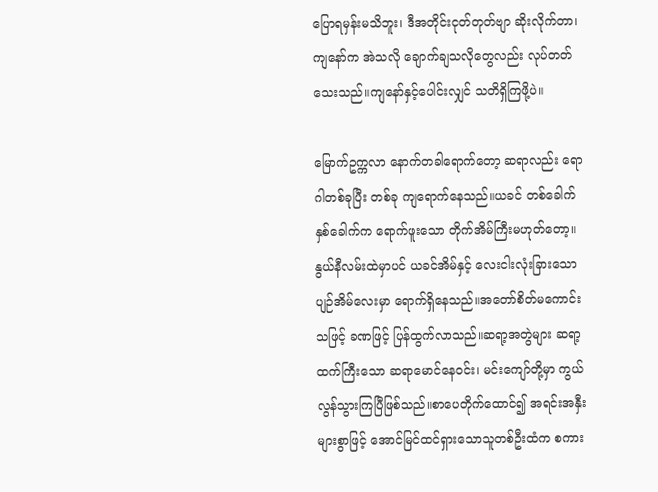ပြောရမှန်းမသိဘူး၊ ဒီအတိုင်းငုတ်တုတ်ဗျာ ဆိုးလိုက်တာ၊ ကျနော်က အဲသလို ချောက်ချသလိုတွေလည်း လုပ်တတ်သေးသည်။ကျနော်နှင့်ပေါင်းလျှင် သတိရှိကြဖို့ပဲ။

မြောက်ဥက္ကလာ နောက်တခါရောက်တော့ ဆရာလည်း ရောဂါတစ်ခုပြီး တစ်ခု ကျရောက်နေသည်။ယခင် တစ်ခေါက်နှစ်ခေါက်က ရောက်ဖူးသော တိုက်အိမ်ကြီးမဟုတ်တော့။နွယ်နီလမ်းထဲမှာပင် ယခင်အိမ်နှင့် လေးငါးလုံးခြားသော ပျဉ်အိမ်လေးမှာ ရောက်ရှိနေသည်။အတော်စိတ်မကောင်းသဖြင့် ခဏဖြင့် ပြန်ထွက်လာသည်။ဆရာ့အတွဲများ ဆရာ့ထက်ကြီးသော ဆရာမောင်နေဝင်း၊ မင်းကျော်တို့မှာ ကွယ်လွန်သွားကြပြီဖြစ်သည်။စာပေတိုက်ထောင်၍ အရင်းအနှီးများစွာဖြင့် အောင်မြင်ထင်ရှားသောသူတစ်ဦးထံက စကား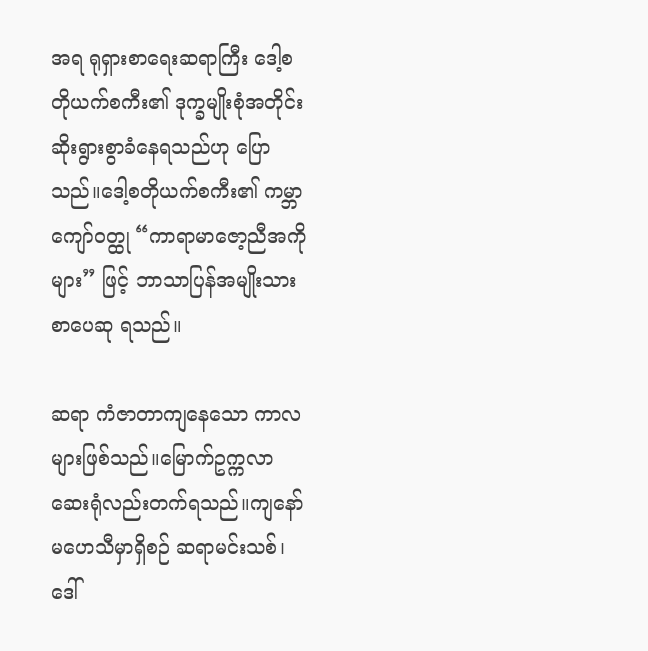အရ ရုရှားစာရေးဆရာကြီး ဒေါ့စတိုယက်စကီး၏ ဒုက္ခမျိုးစုံအတိုင်း ဆိုးရွားစွာခံနေရသည်ဟု ပြောသည်။ဒေါ့စတိုယက်စကီး၏ ကမ္ဘာကျော်ဝတ္ထု “ကာရာမာဇော့ညီအကိုများ” ဖြင့် ဘာသာပြန်အမျိုးသားစာပေဆု ရသည်။

ဆရာ ကံဇာတာကျနေသော ကာလများဖြစ်သည်။မြောက်ဥက္ကလာဆေးရုံလည်းတက်ရသည်။ကျနော် မဟေသီမှာရှိစဉ် ဆရာမင်းသစ်၊ ဒေါ်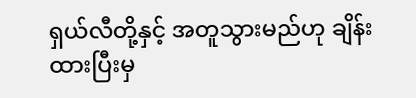ရှယ်လီတို့နှင့် အတူသွားမည်ဟု ချိန်းထားပြီးမှ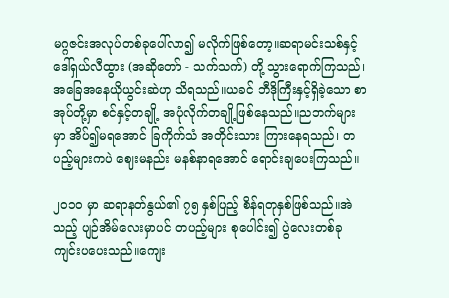မဂ္ဂဇင်းအလုပ်တစ်ခုပေါ်လာ၍ မလိုက်ဖြစ်တော့။ဆရာမင်းသစ်နှင့် ဒေါ်ရှယ်လီထွား (အဆိုတော် - သက်သက်) တို့ သွားရောက်ကြသည်၊ အခြေအနေယိုယွင်းဆဲဟု သိရသည်။ယခင် ဘီဒိုကြီးနှင့်ရှိခဲ့သော စာအုပ်တို့မှာ စင်နှင့်တချို့ အပုံလိုက်တချို့ဖြစ်နေသည်။ညဘက်များမှာ အိပ်၍မရအောင် ခြကိုက်သံ အတိုင်းသား ကြားနေရသည်၊ တပည့်များကပဲ ဈေးမနည်း မနစ်နာရအောင် ရောင်းချပေးကြသည်။

၂၀၁၀ မှာ ဆရာနတ်နွယ်၏ ၇၅ နှစ်ပြည့် စိန်ရတုနှစ်ဖြစ်သည်။အဲသည့် ပျဉ်အိမ်လေးမှာပင် တပည့်များ စုပေါင်း၍ ပွဲလေးတစ်ခု ကျင်းပပေးသည်။ကျေး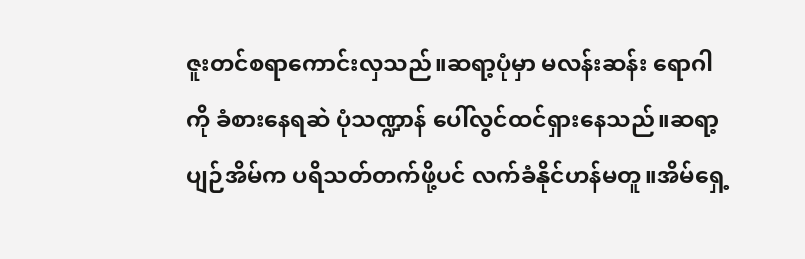ဇူးတင်စရာကောင်းလှသည်။ဆရာ့ပုံမှာ မလန်းဆန်း ရောဂါကို ခံစားနေရဆဲ ပုံသဏ္ဍာန် ပေါ်လွင်ထင်ရှားနေသည်။ဆရာ့ပျဉ်အိမ်က ပရိသတ်တက်ဖို့ပင် လက်ခံနိုင်ဟန်မတူ။အိမ်ရှေ့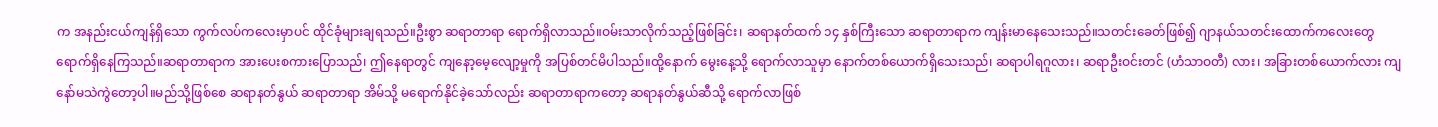က အနည်းငယ်ကျန်ရှိသော ကွက်လပ်ကလေးမှာပင် ထိုင်ခုံများချရသည်။ဦးစွာ ဆရာတာရာ ရောက်ရှိလာသည်။ဝမ်းသာလိုက်သည့်ဖြစ်ခြင်း၊ ဆရာနတ်ထက် ၁၄ နှစ်ကြီးသော ဆရာတာရာက ကျန်းမာနေသေးသည်။သတင်းခေတ်ဖြစ်၍ ဂျာနယ်သတင်းထောက်ကလေးတွေ ရောက်ရှိနေကြသည်။ဆရာတာရာက အားပေးစကားပြောသည်၊ ဤနေရာတွင် ကျနော့မေ့လျော့မှုကို အပြစ်တင်မိပါသည်။ထို့နောက် မွေးနေ့သို့ ရောက်လာသူမှာ နောက်တစ်ယောက်ရှိသေးသည်၊ ဆရာပါရဂူလား၊ ဆရာဦးဝင်းတင် (ဟံသာဝတီ) လား၊ အခြားတစ်ယောက်လား ကျနော်မသဲကွဲတော့ပါ။မည်သို့ဖြစ်စေ ဆရာနတ်နွယ် ဆရာတာရာ အိမ်သို့ မရောက်နိုင်ခဲ့သော်လည်း ဆရာတာရာကတော့ ဆရာနတ်နွယ်ဆီသို့ ရောက်လာဖြစ်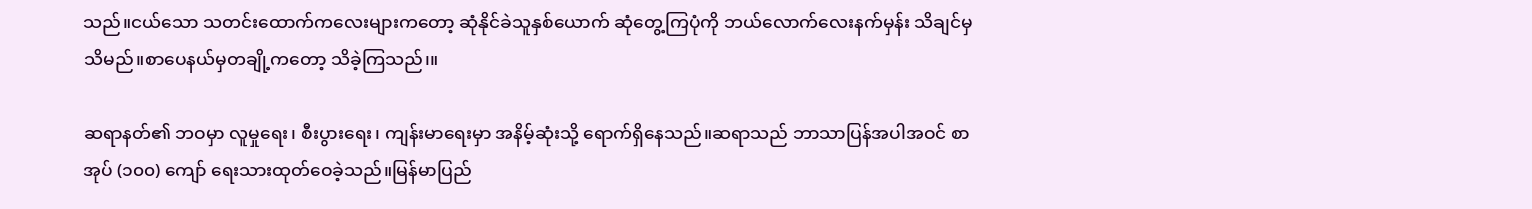သည်။ငယ်သော သတင်းထောက်ကလေးများကတော့ ဆုံနိုင်ခဲသူနှစ်ယောက် ဆုံတွေ့ကြပုံကို ဘယ်လောက်လေးနက်မှန်း သိချင်မှသိမည်။စာပေနယ်မှတချို့ကတော့ သိခဲ့ကြသည်၊။

ဆရာနတ်၏ ဘဝမှာ လူမှုရေး၊ စီးပွားရေး၊ ကျန်းမာရေးမှာ အနိမ့်ဆုံးသို့ ရောက်ရှိနေသည်။ဆရာသည် ဘာသာပြန်အပါအဝင် စာအုပ် (၁၀၀) ကျော် ရေးသားထုတ်ဝေခဲ့သည်။မြန်မာပြည်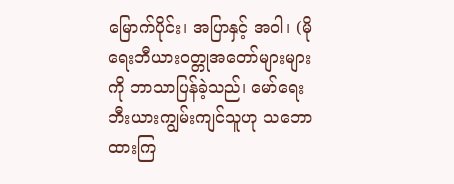မြောက်ပိုင်း၊ အပြာနှင့် အဝါ၊ (မိုရေးဘီယားဝတ္တုအတော်များများကို ဘာသာပြန်ခဲ့သည်၊ မော်ရေးဘီးယားကျွမ်းကျင်သူဟု သဘောထားကြ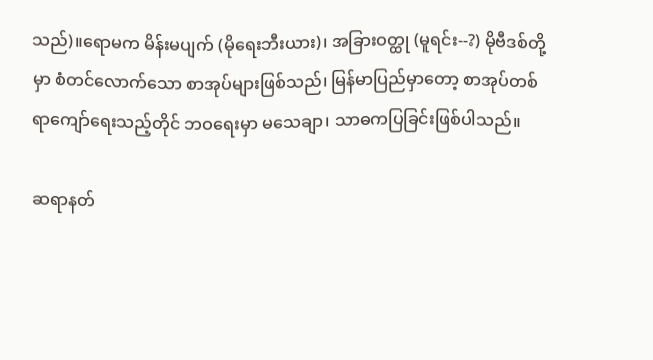သည်)။ရောမက မိန်းမပျက် (မိုရေးဘီးယား)၊ အခြားဝတ္ထု (မူရင်း--?) မိုဗီဒစ်တို့မှာ စံတင်လောက်သော စာအုပ်များဖြစ်သည်၊ မြန်မာပြည်မှာတော့ စာအုပ်တစ်ရာကျော်ရေးသည့်တိုင် ဘဝရေးမှာ မသေချာ၊ သာဓကပြခြင်းဖြစ်ပါသည်။

ဆရာနတ်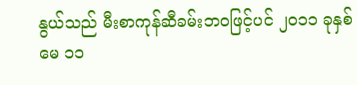နွယ်သည် မီးစာကုန်ဆီခမ်းဘဝဖြင့်ပင် ၂၀၁၁ ခုနှစ် မေ ၁၁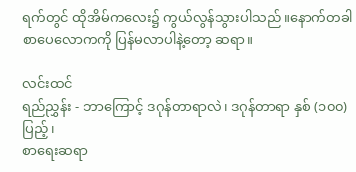ရက်တွင် ထိုအိမ်ကလေး၌ ကွယ်လွန်သွားပါသည်။နောက်တခါ စာပေလောကကို ပြန်မလာပါနဲ့တော့ ဆရာ။

လင်းထင်
ရည်ညွှန်း - ဘာကြောင့် ဒဂုန်တာရာလဲ၊ ဒဂုန်တာရာ နှစ် (၁၀၀) ပြည့်၊
စာရေးဆရာ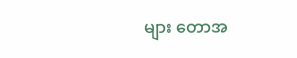များ တောအ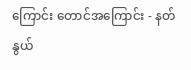ကြောင်း တောင်အကြောင်း - နတ်နွယ်